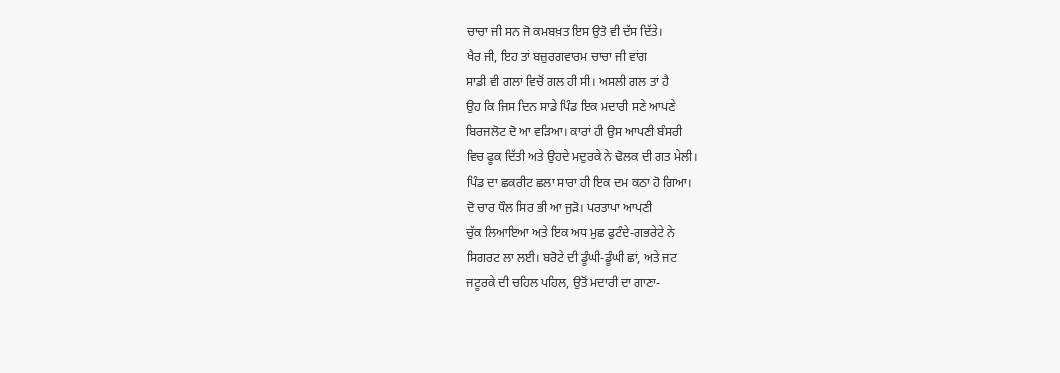ਚਾਚਾ ਜੀ ਸਨ ਜੋ ਕਮਬਖ਼ਤ ਇਸ ਉਤੋ ਵੀ ਦੱਸ ਦਿੱਤੇ।
ਖੈਰ ਜੀ, ਇਹ ਤਾਂ ਬਜ਼ੁਰਗਵਾਰਮ ਚਾਚਾ ਜੀ ਵਾਂਗ
ਸਾਡੀ ਵੀ ਗਲਾਂ ਵਿਚੋਂ ਗਲ ਹੀ ਸੀ। ਅਸਲੀ ਗਲ ਤਾਂ ਹੈ
ਉਹ ਕਿ ਜਿਸ ਦਿਨ ਸਾਡੇ ਪਿੰਡ ਇਕ ਮਦਾਰੀ ਸਣੇ ਆਪਣੇ
ਬਿਰਜਲੋਟ ਦੋ ਆ ਵੜਿਆ। ਕਾਰਾਂ ਹੀ ਉਸ ਆਪਣੀ ਬੰਸਰੀ
ਵਿਚ ਫੂਕ ਦਿੱਤੀ ਅਤੇ ਉਹਦੇ ਮਦੁਰਕੇ ਨੇ ਢੋਲਕ ਦੀ ਗਤ ਮੇਲੀ।
ਪਿੰਡ ਦਾ ਛਕਰੀਟ ਛਲਾ ਸਾਰਾ ਹੀ ਇਕ ਦਮ ਕਠਾ ਹੋ ਗਿਆ।
ਦੋ ਚਾਰ ਧੌਲ ਸਿਰ ਭੀ ਆ ਜੁੜੋ। ਪਰਤਾਪਾ ਆਪਣੀ
ਚੁੱਕ ਲਿਆਇਆ ਅਤੇ ਇਕ ਅਧ ਮੁਛ ਫੁਟੰਦੇ-ਗਭਰੇਟੇ ਨੇ
ਸਿਗਰਟ ਲਾ ਲਈ। ਬਰੋਟੇ ਦੀ ਡੂੰਘੀ-ਡੂੰਘੀ ਛਾਂ, ਅਤੇ ਜਟ
ਜਟੂਰਕੇ ਦੀ ਚਹਿਲ ਪਹਿਲ, ਉਤੋਂ ਮਦਾਰੀ ਦਾ ਗਾਣਾ-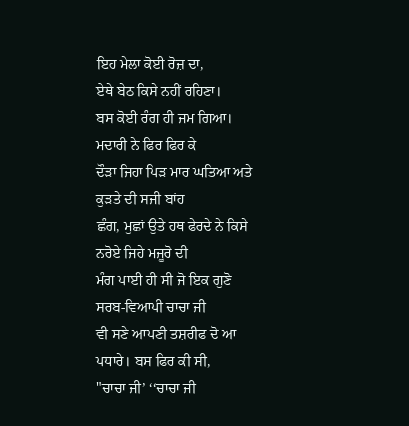ਇਹ ਮੇਲਾ ਕੋਈ ਰੋਜ਼ ਦਾ,
ਏਥੇ ਬੇਠ ਕਿਸੇ ਨਹੀਂ ਰਹਿਣਾ।
ਬਸ ਕੋਈ ਰੰਗ ਹੀ ਜਮ ਗਿਆ। ਮਦਾਰੀ ਨੇ ਫਿਰ ਫਿਰ ਕੇ
ਦੌੜਾ ਜਿਹਾ ਪਿੜ ਮਾਰ ਘਤਿਆ ਅਤੇ ਕੁੜਤੇ ਦੀ ਸਜੀ ਬਾਂਹ
ਛੰਗ, ਮੁਛਾਂ ਉਤੇ ਹਥ ਫੇਰਦੇ ਨੇ ਕਿਸੇ ਨਰੋਏ ਜਿਹੇ ਮਜੂਰੋ ਦੀ
ਮੰਗ ਪਾਈ ਹੀ ਸੀ ਜੋ ਇਕ ਗੁਣੋ ਸਰਬ-ਵਿਆਪੀ ਚਾਚਾ ਜੀ
ਵੀ ਸਣੇ ਆਪਣੀ ਤਸ਼ਰੀਫ ਦੋ ਆ ਪਧਾਰੇ। ਬਸ ਫਿਰ ਕੀ ਸੀ,
"ਚਾਚਾ ਜੀ’ ‘‘ਚਾਚਾ ਜੀ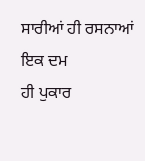ਸਾਰੀਆਂ ਹੀ ਰਸਨਾਆਂ ਇਕ ਦਮ
ਹੀ ਪੁਕਾਰ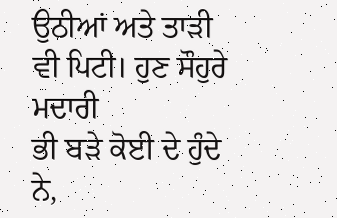ਉਠੀਆਂ ਅਤੇ ਤਾੜੀ ਵੀ ਪਿਟੀ। ਹੁਣ ਸੌਹੁਰੇ ਮਦਾਰੀ
ਭੀ ਬੜੇ ਕੋਈ ਦੇ ਹੁੰਦੇ ਨੇ,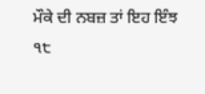ਮੌਕੇ ਦੀ ਨਬਜ਼ ਤਾਂ ਇਹ ਇੰਝ
੧੮